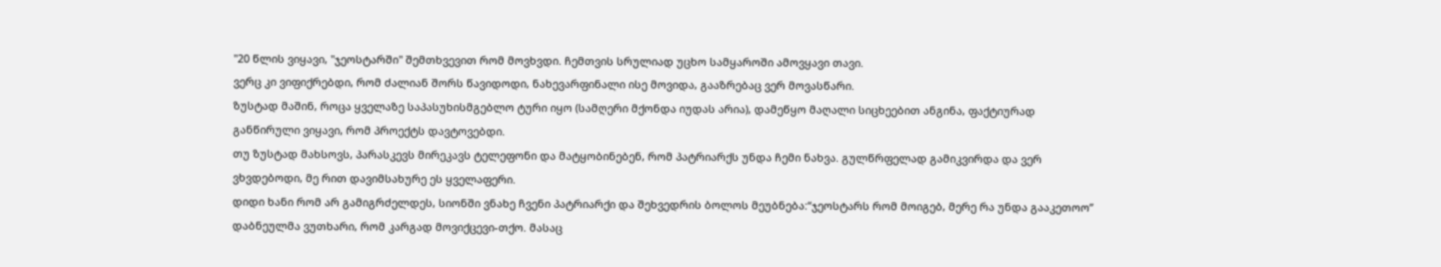"20 წლის ვიყავი, "ჯეოსტარში" შემთხვევით რომ მოვხვდი. ჩემთვის სრულიად უცხო სამყაროში ამოვყავი თავი.
ვერც კი ვიფიქრებდი, რომ ძალიან შორს წავიდოდი, ნახევარფინალი ისე მოვიდა, გააზრებაც ვერ მოვასწარი.
ზუსტად მაშინ, როცა ყველაზე საპასუხისმგებლო ტური იყო (სამღერი მქონდა იუდას არია), დამეწყო მაღალი სიცხეებით ანგინა, ფაქტიურად განწირული ვიყავი, რომ პროექტს დავტოვებდი.
თუ ზუსტად მახსოვს, პარასკევს მირეკავს ტელეფონი და მატყობინებენ, რომ პატრიარქს უნდა ჩემი ნახვა. გულწრფელად გამიკვირდა და ვერ ვხვდებოდი, მე რით დავიმსახურე ეს ყველაფერი.
დიდი ხანი რომ არ გამიგრძელდეს, სიონში ვნახე ჩვენი პატრიარქი და შეხვედრის ბოლოს მეუბნება:“ჯეოსტარს რომ მოიგებ, მერე რა უნდა გააკეთოო”
დაბნეულმა ვუთხარი, რომ კარგად მოვიქცევი-თქო. მასაც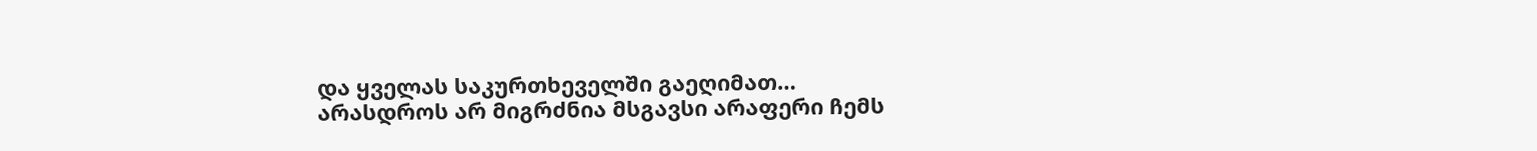და ყველას საკურთხეველში გაეღიმათ…
არასდროს არ მიგრძნია მსგავსი არაფერი ჩემს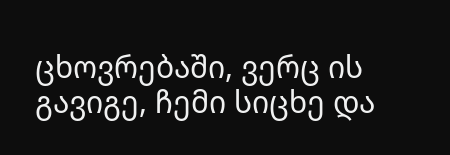ცხოვრებაში, ვერც ის გავიგე, ჩემი სიცხე და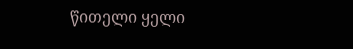წითელი ყელი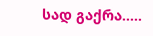სად გაქრა…..